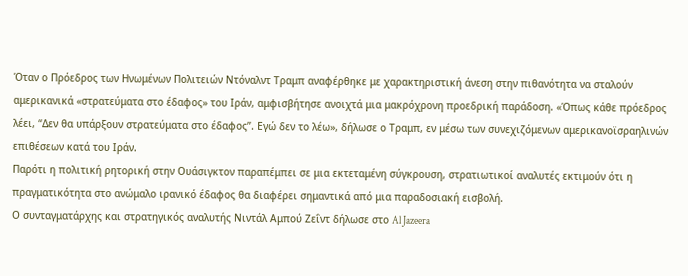Όταν ο Πρόεδρος των Ηνωμένων Πολιτειών Ντόναλντ Τραμπ αναφέρθηκε με χαρακτηριστική άνεση στην πιθανότητα να σταλούν αμερικανικά «στρατεύματα στο έδαφος» του Ιράν, αμφισβήτησε ανοιχτά μια μακρόχρονη προεδρική παράδοση. «Όπως κάθε πρόεδρος λέει, “Δεν θα υπάρξουν στρατεύματα στο έδαφος”. Εγώ δεν το λέω», δήλωσε ο Τραμπ, εν μέσω των συνεχιζόμενων αμερικανοϊσραηλινών επιθέσεων κατά του Ιράν.
Παρότι η πολιτική ρητορική στην Ουάσιγκτον παραπέμπει σε μια εκτεταμένη σύγκρουση, στρατιωτικοί αναλυτές εκτιμούν ότι η πραγματικότητα στο ανώμαλο ιρανικό έδαφος θα διαφέρει σημαντικά από μια παραδοσιακή εισβολή.
Ο συνταγματάρχης και στρατηγικός αναλυτής Νιντάλ Αμπού Ζεΐντ δήλωσε στο Al Jazeera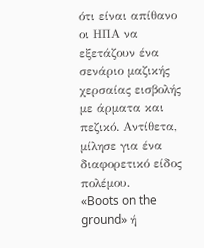ότι είναι απίθανο οι ΗΠΑ να εξετάζουν ένα σενάριο μαζικής χερσαίας εισβολής με άρματα και πεζικό. Αντίθετα, μίλησε για ένα διαφορετικό είδος πολέμου.
«Boots on the ground» ή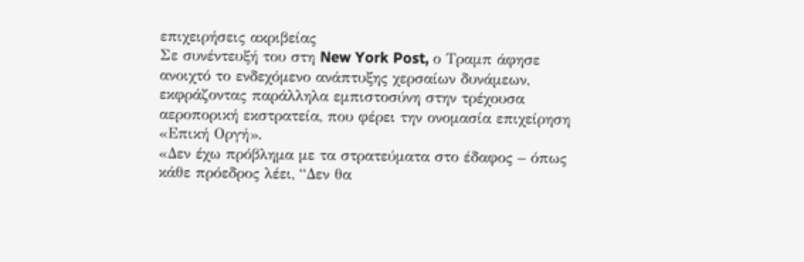επιχειρήσεις ακριβείας
Σε συνέντευξή του στη New York Post, ο Τραμπ άφησε ανοιχτό το ενδεχόμενο ανάπτυξης χερσαίων δυνάμεων, εκφράζοντας παράλληλα εμπιστοσύνη στην τρέχουσα αεροπορική εκστρατεία, που φέρει την ονομασία επιχείρηση «Επική Οργή».
«Δεν έχω πρόβλημα με τα στρατεύματα στο έδαφος – όπως κάθε πρόεδρος λέει, “Δεν θα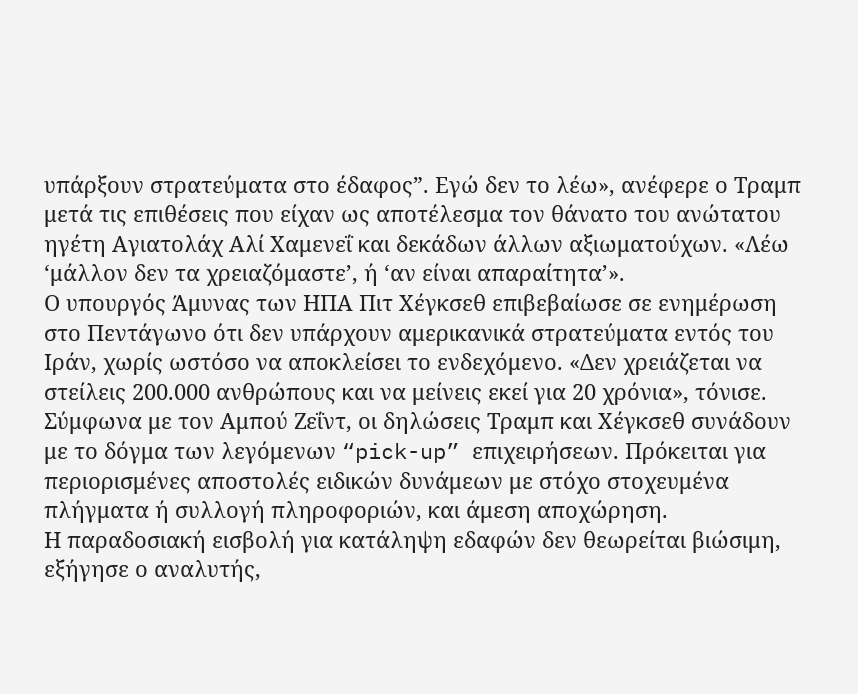υπάρξουν στρατεύματα στο έδαφος”. Εγώ δεν το λέω», ανέφερε ο Τραμπ μετά τις επιθέσεις που είχαν ως αποτέλεσμα τον θάνατο του ανώτατου ηγέτη Αγιατολάχ Αλί Χαμενεΐ και δεκάδων άλλων αξιωματούχων. «Λέω ‘μάλλον δεν τα χρειαζόμαστε’, ή ‘αν είναι απαραίτητα’».
Ο υπουργός Άμυνας των ΗΠΑ Πιτ Χέγκσεθ επιβεβαίωσε σε ενημέρωση στο Πεντάγωνο ότι δεν υπάρχουν αμερικανικά στρατεύματα εντός του Ιράν, χωρίς ωστόσο να αποκλείσει το ενδεχόμενο. «Δεν χρειάζεται να στείλεις 200.000 ανθρώπους και να μείνεις εκεί για 20 χρόνια», τόνισε.
Σύμφωνα με τον Αμπού Ζεΐντ, οι δηλώσεις Τραμπ και Χέγκσεθ συνάδουν με το δόγμα των λεγόμενων “pick-up” επιχειρήσεων. Πρόκειται για περιορισμένες αποστολές ειδικών δυνάμεων με στόχο στοχευμένα πλήγματα ή συλλογή πληροφοριών, και άμεση αποχώρηση.
Η παραδοσιακή εισβολή για κατάληψη εδαφών δεν θεωρείται βιώσιμη, εξήγησε ο αναλυτής,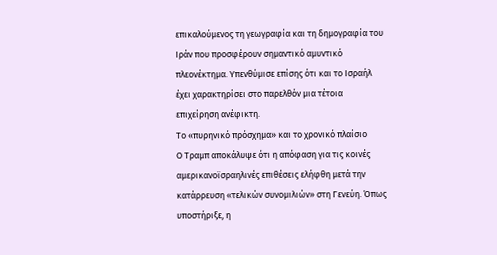επικαλούμενος τη γεωγραφία και τη δημογραφία του Ιράν που προσφέρουν σημαντικό αμυντικό πλεονέκτημα. Υπενθύμισε επίσης ότι και το Ισραήλ έχει χαρακτηρίσει στο παρελθόν μια τέτοια επιχείρηση ανέφικτη.
Το «πυρηνικό πρόσχημα» και το χρονικό πλαίσιο
Ο Τραμπ αποκάλυψε ότι η απόφαση για τις κοινές αμερικανοϊσραηλινές επιθέσεις ελήφθη μετά την κατάρρευση «τελικών συνομιλιών» στη Γενεύη. Όπως υποστήριξε, η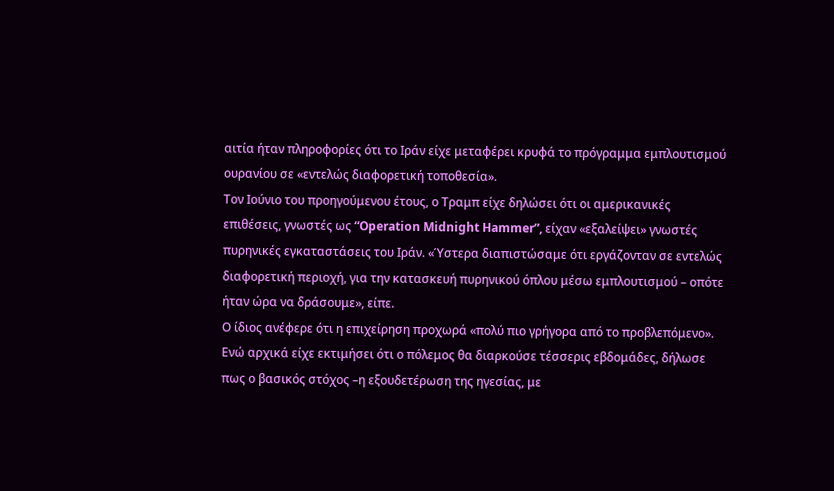αιτία ήταν πληροφορίες ότι το Ιράν είχε μεταφέρει κρυφά το πρόγραμμα εμπλουτισμού ουρανίου σε «εντελώς διαφορετική τοποθεσία».
Τον Ιούνιο του προηγούμενου έτους, ο Τραμπ είχε δηλώσει ότι οι αμερικανικές επιθέσεις, γνωστές ως “Operation Midnight Hammer”, είχαν «εξαλείψει» γνωστές πυρηνικές εγκαταστάσεις του Ιράν. «Ύστερα διαπιστώσαμε ότι εργάζονταν σε εντελώς διαφορετική περιοχή, για την κατασκευή πυρηνικού όπλου μέσω εμπλουτισμού – οπότε ήταν ώρα να δράσουμε», είπε.
Ο ίδιος ανέφερε ότι η επιχείρηση προχωρά «πολύ πιο γρήγορα από το προβλεπόμενο». Ενώ αρχικά είχε εκτιμήσει ότι ο πόλεμος θα διαρκούσε τέσσερις εβδομάδες, δήλωσε πως ο βασικός στόχος –η εξουδετέρωση της ηγεσίας, με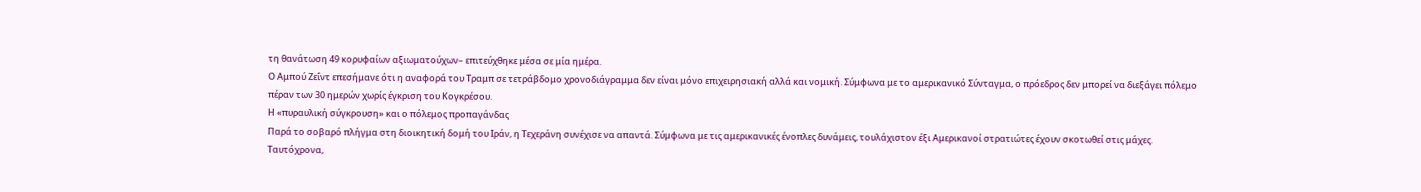τη θανάτωση 49 κορυφαίων αξιωματούχων– επιτεύχθηκε μέσα σε μία ημέρα.
Ο Αμπού Ζεΐντ επεσήμανε ότι η αναφορά του Τραμπ σε τετράβδομο χρονοδιάγραμμα δεν είναι μόνο επιχειρησιακή αλλά και νομική. Σύμφωνα με το αμερικανικό Σύνταγμα, ο πρόεδρος δεν μπορεί να διεξάγει πόλεμο πέραν των 30 ημερών χωρίς έγκριση του Κογκρέσου.
Η «πυραυλική σύγκρουση» και ο πόλεμος προπαγάνδας
Παρά το σοβαρό πλήγμα στη διοικητική δομή του Ιράν, η Τεχεράνη συνέχισε να απαντά. Σύμφωνα με τις αμερικανικές ένοπλες δυνάμεις, τουλάχιστον έξι Αμερικανοί στρατιώτες έχουν σκοτωθεί στις μάχες.
Ταυτόχρονα,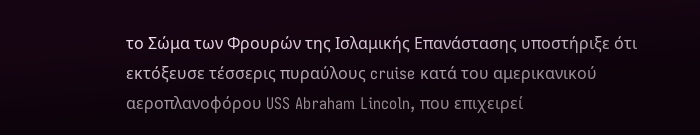το Σώμα των Φρουρών της Ισλαμικής Επανάστασης υποστήριξε ότι εκτόξευσε τέσσερις πυραύλους cruise κατά του αμερικανικού αεροπλανοφόρου USS Abraham Lincoln, που επιχειρεί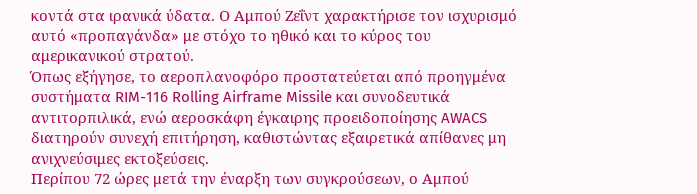κοντά στα ιρανικά ύδατα. Ο Αμπού Ζεΐντ χαρακτήρισε τον ισχυρισμό αυτό «προπαγάνδα» με στόχο το ηθικό και το κύρος του αμερικανικού στρατού.
Όπως εξήγησε, το αεροπλανοφόρο προστατεύεται από προηγμένα συστήματα RIM-116 Rolling Airframe Missile και συνοδευτικά αντιτορπιλικά, ενώ αεροσκάφη έγκαιρης προειδοποίησης AWACS διατηρούν συνεχή επιτήρηση, καθιστώντας εξαιρετικά απίθανες μη ανιχνεύσιμες εκτοξεύσεις.
Περίπου 72 ώρες μετά την έναρξη των συγκρούσεων, ο Αμπού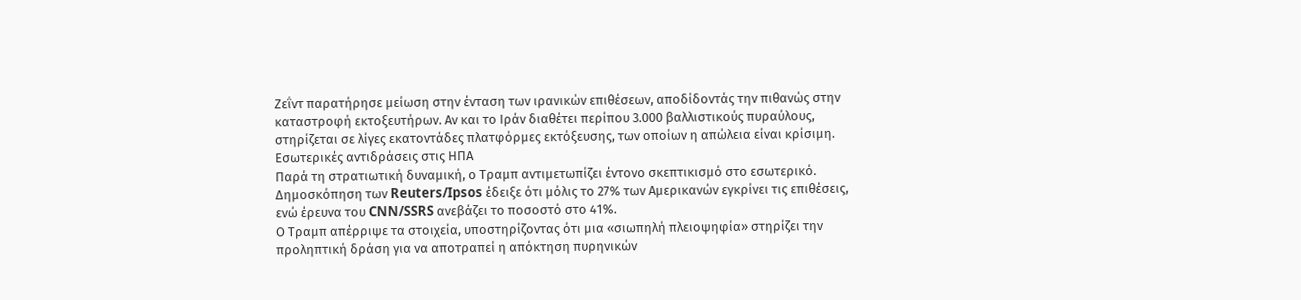Ζεΐντ παρατήρησε μείωση στην ένταση των ιρανικών επιθέσεων, αποδίδοντάς την πιθανώς στην καταστροφή εκτοξευτήρων. Αν και το Ιράν διαθέτει περίπου 3.000 βαλλιστικούς πυραύλους, στηρίζεται σε λίγες εκατοντάδες πλατφόρμες εκτόξευσης, των οποίων η απώλεια είναι κρίσιμη.
Εσωτερικές αντιδράσεις στις ΗΠΑ
Παρά τη στρατιωτική δυναμική, ο Τραμπ αντιμετωπίζει έντονο σκεπτικισμό στο εσωτερικό. Δημοσκόπηση των Reuters/Ipsos έδειξε ότι μόλις το 27% των Αμερικανών εγκρίνει τις επιθέσεις, ενώ έρευνα του CNN/SSRS ανεβάζει το ποσοστό στο 41%.
Ο Τραμπ απέρριψε τα στοιχεία, υποστηρίζοντας ότι μια «σιωπηλή πλειοψηφία» στηρίζει την προληπτική δράση για να αποτραπεί η απόκτηση πυρηνικών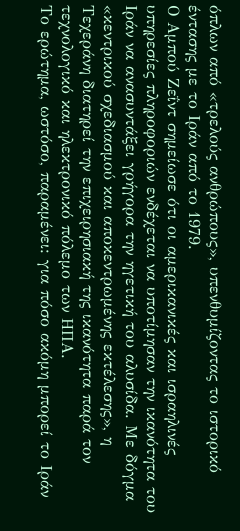όπλων από «τρελούς ανθρώπους», υπενθυμίζοντας το ιστορικό έντασης με το Ιράν από το 1979.
Ο Αμπού Ζεΐντ σημείωσε ότι οι αμερικανικές και ισραηλινές υπηρεσίες πληροφοριών ενδέχεται να υποτίμησαν την ικανότητα του Ιράν να ανασυντάξει γρήγορα την ηγετική του αλυσίδα. Με δόγμα «κεντρικού σχεδιασμού και αποκεντρωμένης εκτέλεσης», η Τεχεράνη διατηρεί την επιχειρησιακή της ικανότητα παρά τον τεχνολογικό και ηλεκτρονικό πόλεμο των ΗΠΑ.
Το ερώτημα, ωστόσο, παραμένει: για πόσο ακόμη μπορεί το Ιράν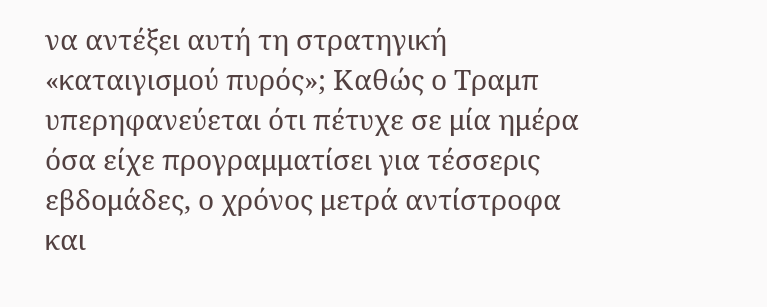να αντέξει αυτή τη στρατηγική «καταιγισμού πυρός»; Καθώς ο Τραμπ υπερηφανεύεται ότι πέτυχε σε μία ημέρα όσα είχε προγραμματίσει για τέσσερις εβδομάδες, ο χρόνος μετρά αντίστροφα και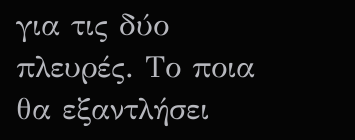για τις δύο πλευρές. Το ποια θα εξαντλήσει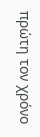πρώτη τον χρόνο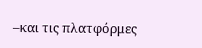–και τις πλατφόρμες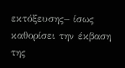εκτόξευσης– ίσως καθορίσει την έκβαση της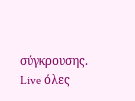σύγκρουσης.
Live όλες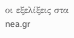οι εξελίξεις στα nea.gr